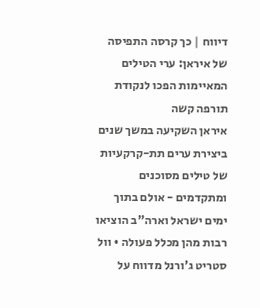דיווח | כך קרסה התפיסה של איראן: ערי הטילים המאיימות הפכו לנקודת תורפה קשה
איראן השקיעה במשך שנים ביצירת ערים תת-קרקעיות של טילים מסוכנים ומתקדמים - אולם בתוך ימים ישראל וארה"ב הוציאו רבות מהן מכלל פעולה • וול סטריט ג'ורנל מדווח על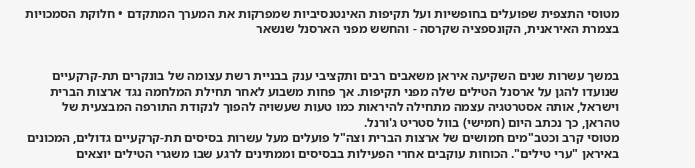מטוסי התצפית שפועלים בחופשיות ועל תקיפות האינטנסיביות שמפרקות את המערך המתקדם • חלוקת הסמכויות בצמרת האיראנית, הקונספציה שקרסה - והחשש מפני הארסנל שנשאר


במשך עשרות שנים השקיעה איראן משאבים רבים ותקציבי ענק בבניית רשת עצומה של בונקרים תת-קרקעיים שנועדו להגן על ארסנל הטילים שלה מפני תקיפות. אך פחות משבוע לאחר תחילת המלחמה נגד ארצות הברית וישראל, אותה אסטרטגיה עצמה מתחילה להיראות כמו טעות שעשויה להפוך לנקודת התורפה המבצעית של טהראן, כך נכתב היום (חמישי) בוול סטריט ג'ורנל.
מטוסי קרב וכטב"מים חמושים של ארצות הברית וצה"ל פועלים מעל עשרות בסיסים תת-קרקעיים גדולים, המכונים באיראן "ערי טילים". הכוחות עוקבים אחרי הפעילות בבסיסים וממתינים לרגע שבו משגרי הטילים יוצאים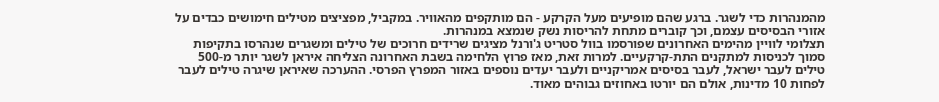מהמנהרות כדי לשגר. ברגע שהם מופיעים מעל הקרקע - הם מותקפים מהאוויר. במקביל, מפציצים מטילים חימושים כבדים על אזורי הבסיסים עצמם, וכך קוברים מתחת להריסות נשק שנמצא במנהרות.
תצלומי לוויין מהימים האחרונים שפורסמו בוול סטריט ג'ורנל מציגים שרידים חרוכים של טילים ומשגרים שנהרסו בתקיפות סמוך לכניסות למתקנים התת-קרקעיים. למרות זאת, מאז פרוץ הלחימה בשבת האחרונה הצליחה איראן לשגר יותר מ-500 טילים לעבר ישראל, לעבר בסיסים אמריקניים ולעבר יעדים נוספים באזור המפרץ הפרסי. ההערכה שאיראן שיגרה טילים לעבר לפחות 10 מדינות, אולם הם יורטו באחוזים גבוהים מאוד.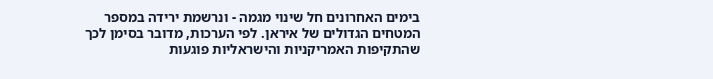בימים האחרונים חל שינוי מגמה - ונרשמת ירידה במספר המטחים הגדולים של איראן. לפי הערכות, מדובר בסימן לכך שהתקיפות האמריקניות והישראליות פוגעות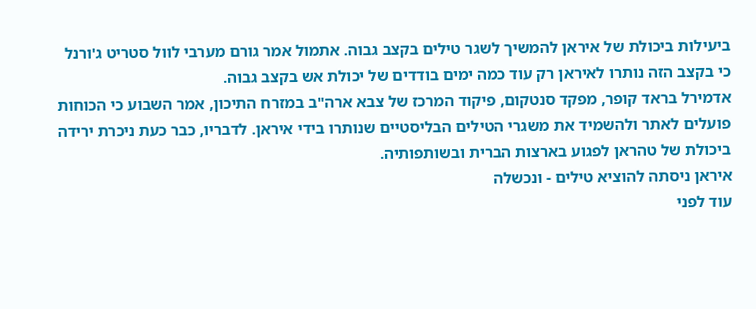ביעילות ביכולת של איראן להמשיך לשגר טילים בקצב גבוה. אתמול אמר גורם מערבי לוול סטריט ג'ורנל כי בקצב הזה נותרו לאיראן רק עוד כמה ימים בודדים של יכולת אש בקצב גבוה.
אדמירל בראד קופר, מפקד סנטקום, פיקוד המרכז של צבא ארה"ב במזרח התיכון, אמר השבוע כי הכוחות פועלים לאתר ולהשמיד את משגרי הטילים הבליסטיים שנותרו בידי איראן. לדבריו, כבר כעת ניכרת ירידה ביכולת של טהראן לפגוע בארצות הברית ובשותפותיה.
איראן ניסתה להוציא טילים - ונכשלה
עוד לפני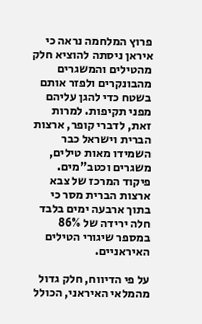פרוץ המלחמה נראה כי איראן ניסתה להוציא חלק מהטילים והמשגרים מהבונקרים ולפזר אותם בשטח כדי להגן עליהם מפני תקיפות. למרות זאת, לדברי קופר, ארצות הברית וישראל כבר השמידו מאות טילים, משגרים וכטב"מים.
פיקוד המרכז של צבא ארצות הברית מסר כי בתוך ארבעה ימים בלבד חלה ירידה של 86% במספר שיגורי הטילים האיראניים.

על פי הדיווח, חלק גדול מהמלאי האיראני, הכולל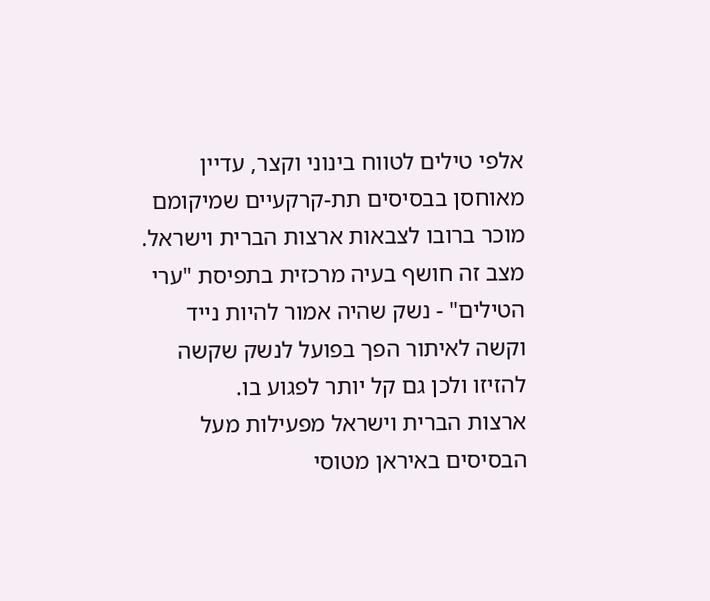אלפי טילים לטווח בינוני וקצר, עדיין מאוחסן בבסיסים תת-קרקעיים שמיקומם מוכר ברובו לצבאות ארצות הברית וישראל. מצב זה חושף בעיה מרכזית בתפיסת "ערי הטילים" - נשק שהיה אמור להיות נייד וקשה לאיתור הפך בפועל לנשק שקשה להזיזו ולכן גם קל יותר לפגוע בו.
ארצות הברית וישראל מפעילות מעל הבסיסים באיראן מטוסי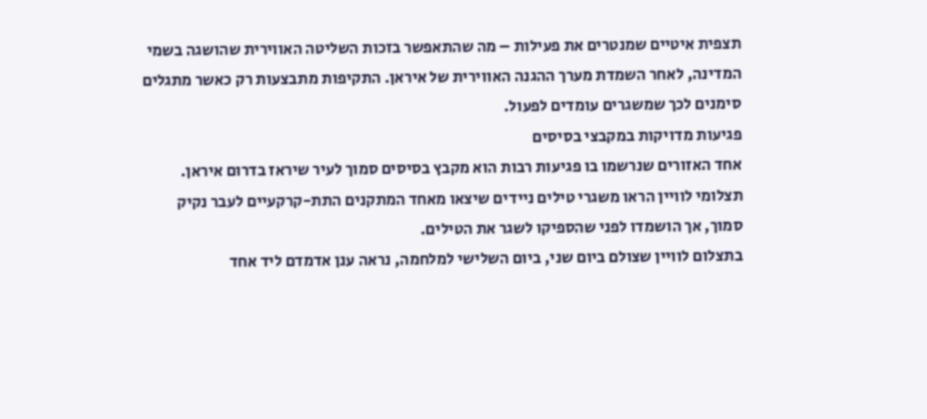תצפית איטיים שמנטרים את פעילות – מה שהתאפשר בזכות השליטה האווירית שהושגה בשמי המדינה, לאחר השמדת מערך ההגנה האווירית של איראן. התקיפות מתבצעות רק כאשר מתגלים סימנים לכך שמשגרים עומדים לפעול.
פגיעות מדויקות במקבצי בסיסים
אחד האזורים שנרשמו בו פגיעות רבות הוא מקבץ בסיסים סמוך לעיר שיראז בדרום איראן. תצלומי לוויין הראו משגרי טילים ניידים שיצאו מאחד המתקנים התת-קרקעיים לעבר נקיק סמוך, אך הושמדו לפני שהספיקו לשגר את הטילים.
בתצלום לוויין שצולם ביום שני, ביום השלישי למלחמה, נראה ענן אדמדם ליד אחד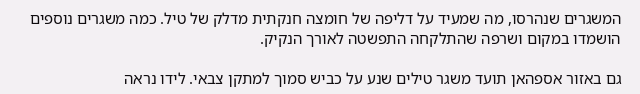המשגרים שנהרסו, מה שמעיד על דליפה של חומצה חנקתית מדלק של טיל. כמה משגרים נוספים הושמדו במקום ושרפה שהתלקחה התפשטה לאורך הנקיק.

גם באזור אספהאן תועד משגר טילים שנע על כביש סמוך למתקן צבאי. לידו נראה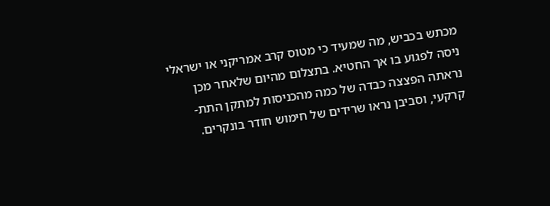מכתש בכביש, מה שמעיד כי מטוס קרב אמריקני או ישראלי ניסה לפגוע בו אך החטיא. בתצלום מהיום שלאחר מכן נראתה הפצצה כבדה של כמה מהכניסות למתקן התת-קרקעי, וסביבן נראו שרידים של חימוש חודר בונקרים.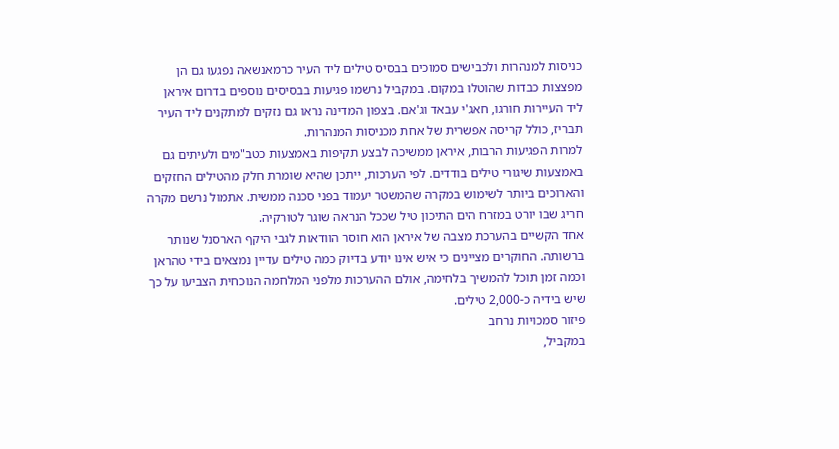כניסות למנהרות ולכבישים סמוכים בבסיס טילים ליד העיר כרמאנשאה נפגעו גם הן מפצצות כבדות שהוטלו במקום. במקביל נרשמו פגיעות בבסיסים נוספים בדרום איראן ליד העיירות חורגו, חאג'י עבאד וג'אם. בצפון המדינה נראו גם נזקים למתקנים ליד העיר תבריז, כולל קריסה אפשרית של אחת מכניסות המנהרות.
למרות הפגיעות הרבות, איראן ממשיכה לבצע תקיפות באמצעות כטב"מים ולעיתים גם באמצעות שיגורי טילים בודדים. לפי הערכות, ייתכן שהיא שומרת חלק מהטילים החזקים והארוכים ביותר לשימוש במקרה שהמשטר יעמוד בפני סכנה ממשית. אתמול נרשם מקרה חריג שבו יורט במזרח הים התיכון טיל שככל הנראה שוגר לטורקיה.
אחד הקשיים בהערכת מצבה של איראן הוא חוסר הוודאות לגבי היקף הארסנל שנותר ברשותה. החוקרים מציינים כי איש אינו יודע בדיוק כמה טילים עדיין נמצאים בידי טהראן וכמה זמן תוכל להמשיך בלחימה, אולם ההערכות מלפני המלחמה הנוכחית הצביעו על כך שיש בידיה כ-2,000 טילים.
פיזור סמכויות נרחב
במקביל,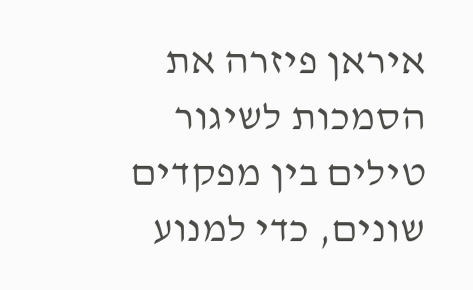איראן פיזרה את הסמכות לשיגור טילים בין מפקדים שונים, כדי למנוע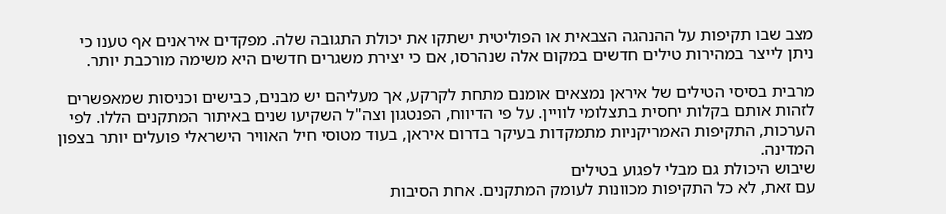מצב שבו תקיפות על ההנהגה הצבאית או הפוליטית ישתקו את יכולת התגובה שלה. מפקדים איראנים אף טענו כי ניתן לייצר במהירות טילים חדשים במקום אלה שנהרסו, אם כי יצירת משגרים חדשים היא משימה מורכבת יותר.

מרבית בסיסי הטילים של איראן נמצאים אומנם מתחת לקרקע, אך מעליהם יש מבנים, כבישים וכניסות שמאפשרים לזהות אותם בקלות יחסית בתצלומי לוויין. על פי הדיווח, הפנטגון וצה"ל השקיעו שנים באיתור המתקנים הללו. לפי הערכות, התקיפות האמריקניות מתמקדות בעיקר בדרום איראן, בעוד מטוסי חיל האוויר הישראלי פועלים יותר בצפון המדינה.
שיבוש היכולת גם מבלי לפגוע בטילים
עם זאת, לא כל התקיפות מכוונות לעומק המתקנים. אחת הסיבות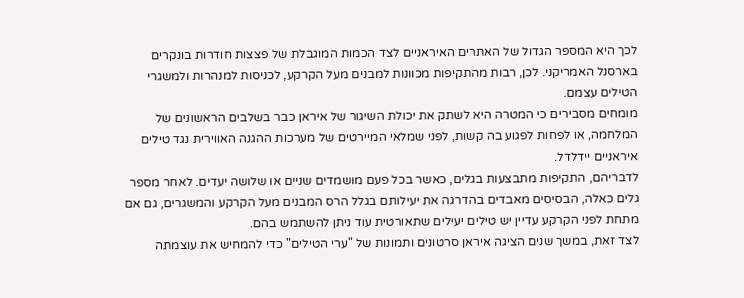לכך היא המספר הגדול של האתרים האיראניים לצד הכמות המוגבלת של פצצות חודרות בונקרים בארסנל האמריקני. לכן, רבות מהתקיפות מכוונות למבנים מעל הקרקע, לכניסות למנהרות ולמשגרי הטילים עצמם.
מומחים מסבירים כי המטרה היא לשתק את יכולת השיגור של איראן כבר בשלבים הראשונים של המלחמה, או לפחות לפגוע בה קשות, לפני שמלאי המיירטים של מערכות ההגנה האווירית נגד טילים איראניים יידלדל.
לדבריהם, התקיפות מתבצעות בגלים, כאשר בכל פעם מושמדים שניים או שלושה יעדים. לאחר מספר גלים כאלה, הבסיסים מאבדים בהדרגה את יעילותם בגלל הרס המבנים מעל הקרקע והמשגרים, גם אם מתחת לפני הקרקע עדיין יש טילים יעילים שתאורטית עוד ניתן להשתמש בהם.
לצד זאת, במשך שנים הציגה איראן סרטונים ותמונות של "ערי הטילים" כדי להמחיש את עוצמתה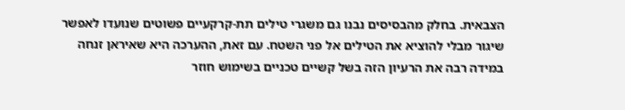הצבאית. בחלק מהבסיסים נבנו גם משגרי טילים תת-קרקעיים פשוטים שנועדו לאפשר שיגור מבלי להוציא את הטילים אל פני השטח. עם זאת, ההערכה היא שאיראן זנחה במידה רבה את הרעיון הזה בשל קשיים טכניים בשימוש חוזר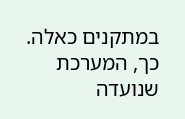במתקנים כאלה.
כך, המערכת שנועדה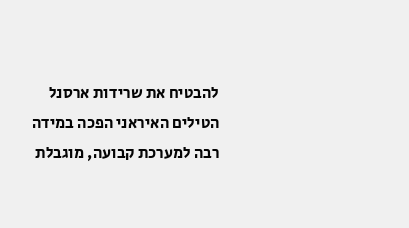להבטיח את שרידות ארסנל הטילים האיראני הפכה במידה רבה למערכת קבועה, מוגבלת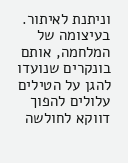וניתנת לאיתור. בעיצומה של המלחמה, אותם בונקרים שנועדו להגן על הטילים עלולים להפוך דווקא לחולשה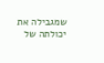שמגבילה את יכולתה של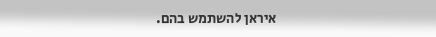איראן להשתמש בהם.